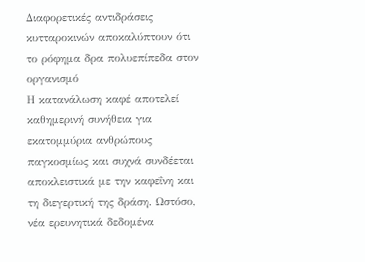Διαφορετικές αντιδράσεις κυτταροκινών αποκαλύπτουν ότι το ρόφημα δρα πολυεπίπεδα στον οργανισμό
Η κατανάλωση καφέ αποτελεί καθημερινή συνήθεια για εκατομμύρια ανθρώπους παγκοσμίως και συχνά συνδέεται αποκλειστικά με την καφεΐνη και τη διεγερτική της δράση. Ωστόσο, νέα ερευνητικά δεδομένα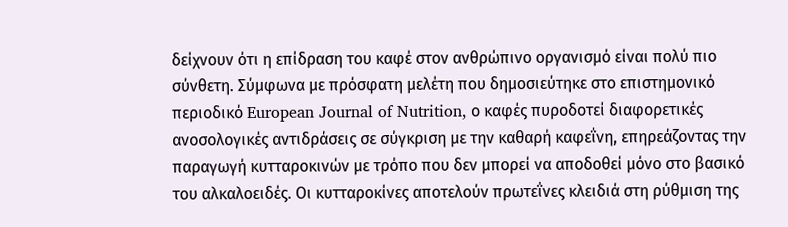δείχνουν ότι η επίδραση του καφέ στον ανθρώπινο οργανισμό είναι πολύ πιο σύνθετη. Σύμφωνα με πρόσφατη μελέτη που δημοσιεύτηκε στο επιστημονικό περιοδικό European Journal of Nutrition, ο καφές πυροδοτεί διαφορετικές ανοσολογικές αντιδράσεις σε σύγκριση με την καθαρή καφεΐνη, επηρεάζοντας την παραγωγή κυτταροκινών με τρόπο που δεν μπορεί να αποδοθεί μόνο στο βασικό του αλκαλοειδές. Οι κυτταροκίνες αποτελούν πρωτεΐνες κλειδιά στη ρύθμιση της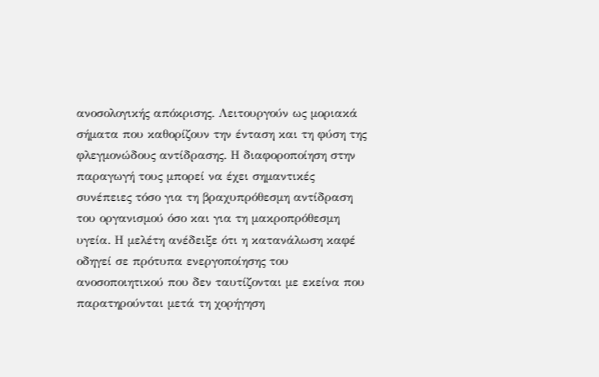ανοσολογικής απόκρισης. Λειτουργούν ως μοριακά σήματα που καθορίζουν την ένταση και τη φύση της φλεγμονώδους αντίδρασης. Η διαφοροποίηση στην παραγωγή τους μπορεί να έχει σημαντικές συνέπειες τόσο για τη βραχυπρόθεσμη αντίδραση του οργανισμού όσο και για τη μακροπρόθεσμη υγεία. Η μελέτη ανέδειξε ότι η κατανάλωση καφέ οδηγεί σε πρότυπα ενεργοποίησης του ανοσοποιητικού που δεν ταυτίζονται με εκείνα που παρατηρούνται μετά τη χορήγηση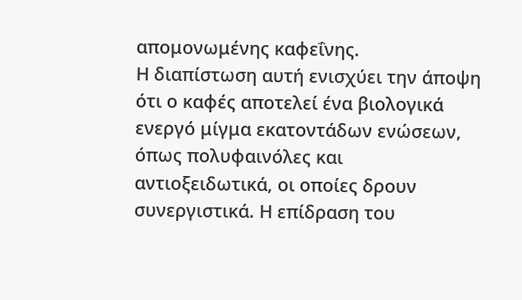απομονωμένης καφεΐνης.
Η διαπίστωση αυτή ενισχύει την άποψη ότι ο καφές αποτελεί ένα βιολογικά ενεργό μίγμα εκατοντάδων ενώσεων, όπως πολυφαινόλες και αντιοξειδωτικά, οι οποίες δρουν συνεργιστικά. Η επίδραση του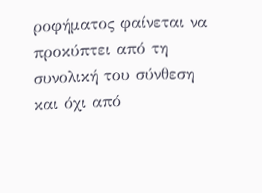ροφήματος φαίνεται να προκύπτει από τη συνολική του σύνθεση και όχι από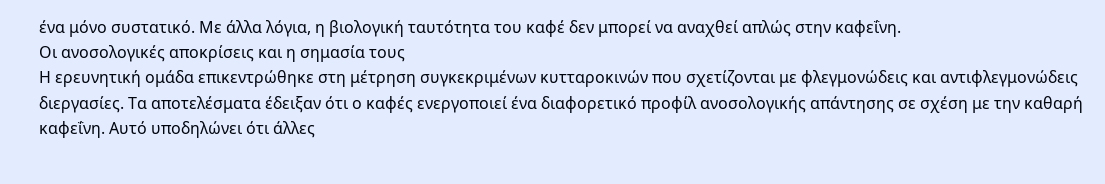ένα μόνο συστατικό. Με άλλα λόγια, η βιολογική ταυτότητα του καφέ δεν μπορεί να αναχθεί απλώς στην καφεΐνη.
Οι ανοσολογικές αποκρίσεις και η σημασία τους
Η ερευνητική ομάδα επικεντρώθηκε στη μέτρηση συγκεκριμένων κυτταροκινών που σχετίζονται με φλεγμονώδεις και αντιφλεγμονώδεις διεργασίες. Τα αποτελέσματα έδειξαν ότι ο καφές ενεργοποιεί ένα διαφορετικό προφίλ ανοσολογικής απάντησης σε σχέση με την καθαρή καφεΐνη. Αυτό υποδηλώνει ότι άλλες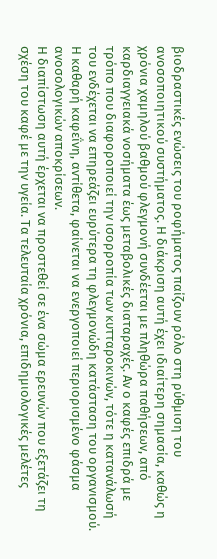βιοδραστικές ενώσεις του ροφήματος παίζουν ρόλο στη ρύθμιση του ανοσοποιητικού συστήματος. Η διάκριση αυτή έχει ιδιαίτερη σημασία, καθώς η χρόνια χαμηλού βαθμού φλεγμονή συνδέεται με πληθώρα παθήσεων, από καρδιαγγειακά νοσήματα έως μεταβολικές διαταραχές. Αν ο καφές επιδρά με τρόπο που διαφοροποιεί την ισορροπία των κυτταροκινών, τότε η κατανάλωσή του ενδέχεται να επηρεάζει ευρύτερα τη φλεγμονώδη κατάσταση του οργανισμού. Η καθαρή καφεΐνη, αντίθετα, φαίνεται να ενεργοποιεί περιορισμένο φάσμα ανοσολογικών αποκρίσεων.
Η διαπίστωση αυτή έρχεται να προστεθεί σε ένα σώμα ερευνών που εξετάζει τη σχέση του καφέ με την υγεία. Τα τελευταία χρόνια, επιδημιολογικές μελέτες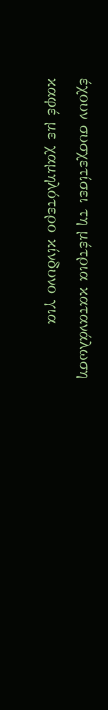έχουν συσχετίσει τη μέτρια κατανάλωση καφέ με χαμηλότερο κίνδυνο για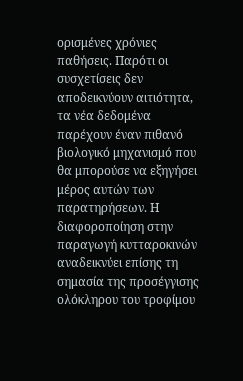ορισμένες χρόνιες παθήσεις. Παρότι οι συσχετίσεις δεν αποδεικνύουν αιτιότητα, τα νέα δεδομένα παρέχουν έναν πιθανό βιολογικό μηχανισμό που θα μπορούσε να εξηγήσει μέρος αυτών των παρατηρήσεων. Η διαφοροποίηση στην παραγωγή κυτταροκινών αναδεικνύει επίσης τη σημασία της προσέγγισης ολόκληρου του τροφίμου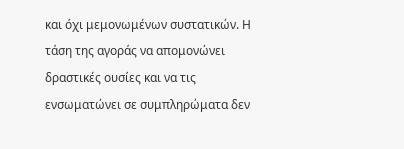και όχι μεμονωμένων συστατικών. Η τάση της αγοράς να απομονώνει δραστικές ουσίες και να τις ενσωματώνει σε συμπληρώματα δεν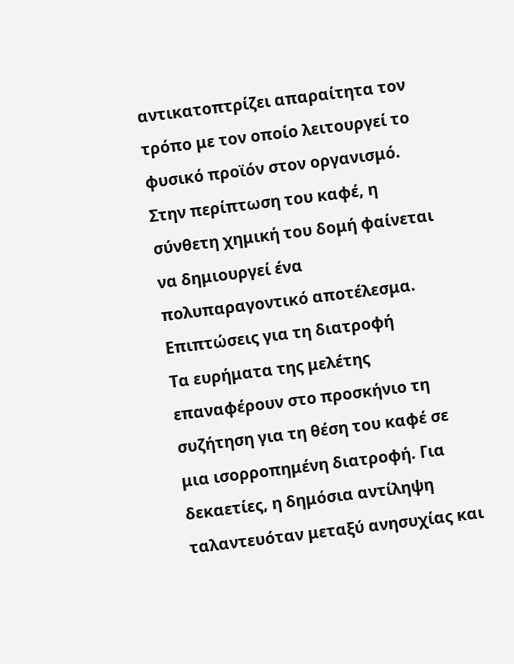αντικατοπτρίζει απαραίτητα τον τρόπο με τον οποίο λειτουργεί το φυσικό προϊόν στον οργανισμό. Στην περίπτωση του καφέ, η σύνθετη χημική του δομή φαίνεται να δημιουργεί ένα πολυπαραγοντικό αποτέλεσμα.
Επιπτώσεις για τη διατροφή
Τα ευρήματα της μελέτης επαναφέρουν στο προσκήνιο τη συζήτηση για τη θέση του καφέ σε μια ισορροπημένη διατροφή. Για δεκαετίες, η δημόσια αντίληψη ταλαντευόταν μεταξύ ανησυχίας και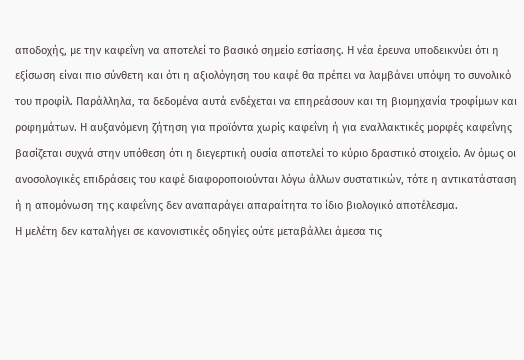αποδοχής, με την καφεΐνη να αποτελεί το βασικό σημείο εστίασης. Η νέα έρευνα υποδεικνύει ότι η εξίσωση είναι πιο σύνθετη και ότι η αξιολόγηση του καφέ θα πρέπει να λαμβάνει υπόψη το συνολικό του προφίλ. Παράλληλα, τα δεδομένα αυτά ενδέχεται να επηρεάσουν και τη βιομηχανία τροφίμων και ροφημάτων. Η αυξανόμενη ζήτηση για προϊόντα χωρίς καφεΐνη ή για εναλλακτικές μορφές καφεΐνης βασίζεται συχνά στην υπόθεση ότι η διεγερτική ουσία αποτελεί το κύριο δραστικό στοιχείο. Αν όμως οι ανοσολογικές επιδράσεις του καφέ διαφοροποιούνται λόγω άλλων συστατικών, τότε η αντικατάσταση ή η απομόνωση της καφεΐνης δεν αναπαράγει απαραίτητα το ίδιο βιολογικό αποτέλεσμα.
Η μελέτη δεν καταλήγει σε κανονιστικές οδηγίες ούτε μεταβάλλει άμεσα τις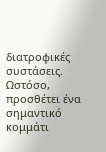διατροφικές συστάσεις. Ωστόσο, προσθέτει ένα σημαντικό κομμάτι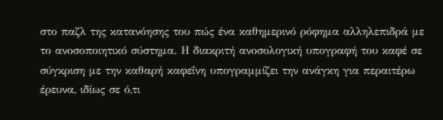στο παζλ της κατανόησης του πώς ένα καθημερινό ρόφημα αλληλεπιδρά με το ανοσοποιητικό σύστημα. Η διακριτή ανοσολογική υπογραφή του καφέ σε σύγκριση με την καθαρή καφεΐνη υπογραμμίζει την ανάγκη για περαιτέρω έρευνα, ιδίως σε ό,τι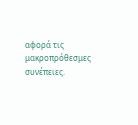αφορά τις μακροπρόθεσμες συνέπειες.